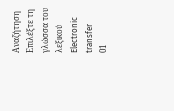Αναζήτηση
Επιλέξτε τη γλώσσα του λεξικού
Electronic transfer
01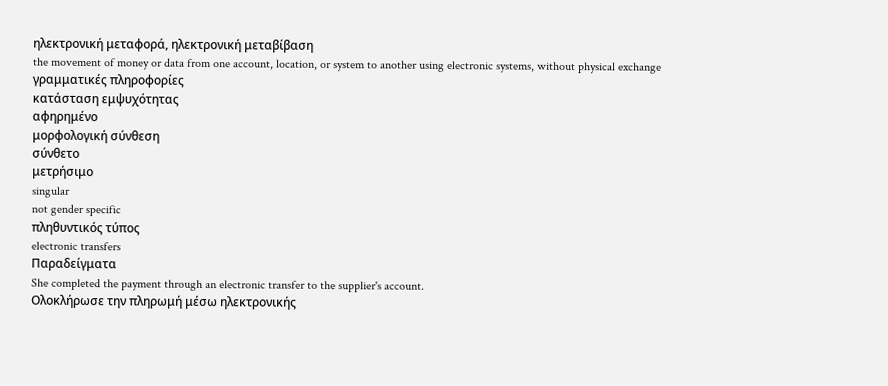ηλεκτρονική μεταφορά, ηλεκτρονική μεταβίβαση
the movement of money or data from one account, location, or system to another using electronic systems, without physical exchange
γραμματικές πληροφορίες
κατάσταση εμψυχότητας
αφηρημένο
μορφολογική σύνθεση
σύνθετο
μετρήσιμο
singular
not gender specific
πληθυντικός τύπος
electronic transfers
Παραδείγματα
She completed the payment through an electronic transfer to the supplier's account.
Ολοκλήρωσε την πληρωμή μέσω ηλεκτρονικής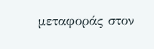μεταφοράς στον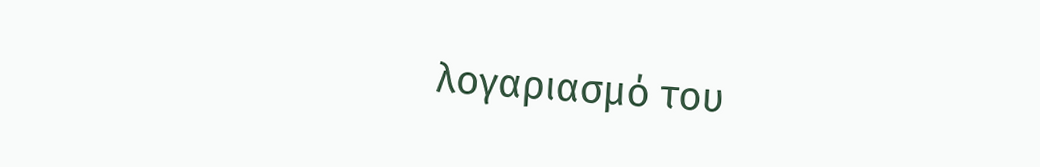λογαριασμό του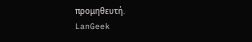προμηθευτή.
LanGeek